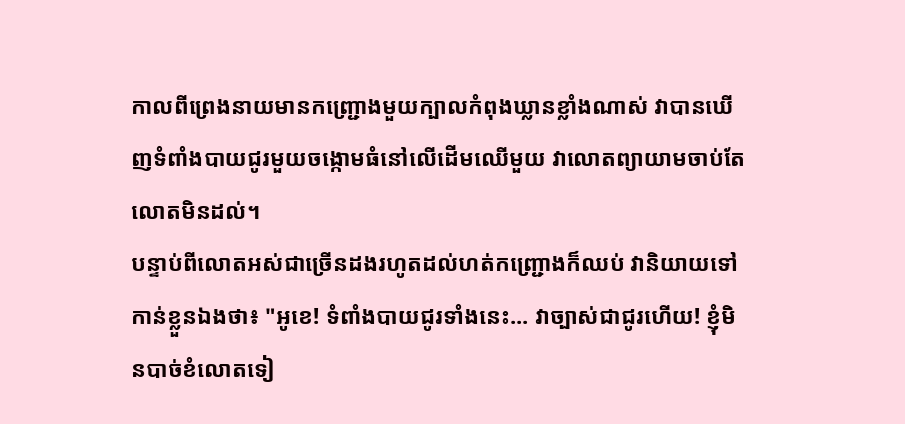កាលពីព្រេងនាយមានកញ្ជ្រោងមួយក្បាលកំពុងឃ្លានខ្លាំងណាស់ វាបានឃើញទំពាំងបាយជូរមួយចង្កោមធំនៅលើដើមឈើមួយ វាលោតព្យាយាមចាប់តែលោតមិនដល់។
បន្ទាប់ពីលោតអស់ជាច្រើនដងរហូតដល់ហត់កញ្ជ្រោងក៏ឈប់ វានិយាយទៅកាន់ខ្លួនឯងថា៖ "អូខេ! ទំពាំងបាយជូរទាំងនេះ... វាច្បាស់ជាជូរហើយ! ខ្ញុំមិនបាច់ខំលោតទៀ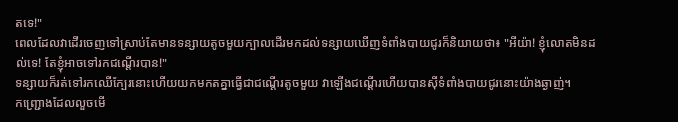តទេ!"
ពេលដែលវាដើរចេញទៅស្រាប់តែមានទន្សាយតូចមួយក្បាលដើរមកដល់ទន្សាយឃើញទំពាំងបាយជូរក៏និយាយថា៖ "អីយ៉ា! ខ្ញុំលោតមិនដល់ទេ! តែខ្ញុំអាចទៅរកជណ្តើរបាន!"
ទន្សាយក៏រត់ទៅរកឈើក្បែរនោះហើយយកមកតគ្នាធ្វើជាជណ្តើរតូចមួយ វាឡើងជណ្តើរហើយបានស៊ីទំពាំងបាយជូរនោះយ៉ាងឆ្ងាញ់។
កញ្ជ្រោងដែលលួចមើ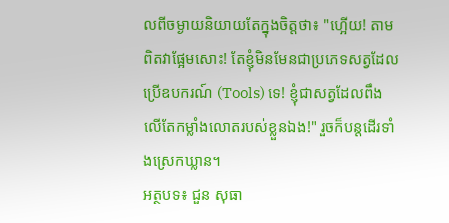លពីចម្ងាយនិយាយតែក្នុងចិត្តថា៖ "ហ្អើយ! តាមពិតវាផ្អែមសោះ! តែខ្ញុំមិនមែនជាប្រភេទសត្វដែលប្រើឧបករណ៍ (Tools) ទេ! ខ្ញុំជាសត្វដែលពឹងលើតែកម្លាំងលោតរបស់ខ្លួនឯង!" រួចក៏បន្តដើរទាំងស្រេកឃ្លាន។
អត្ថបទ៖ ជួន សុធា